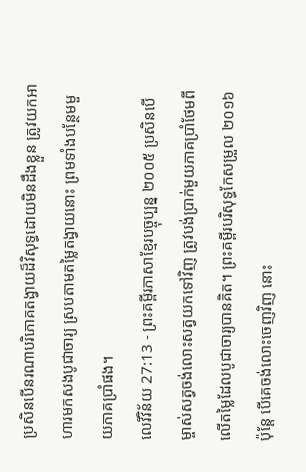ប្រសិនបើនរណាបរិភោគតង្វាយដ៏វិសុទ្ធដោយមិនដឹងខ្លួន ត្រូវយកអាហារមកសងបូជាចារ្យ ស្របតាមតម្លៃតង្វាយនោះ ព្រមទាំងបន្ថែមមួយភាគប្រាំផង។
លេវីវិន័យ 27:13 - ព្រះគម្ពីរភាសាខ្មែរបច្ចុប្បន្ន ២០០៥ ប្រសិនបើម្ចាស់សត្វចង់លោះសត្វយកទៅវិញ ត្រូវបង់ប្រាក់មួយភាគប្រាំថែមពីលើតម្លៃដែលបូជាចារ្យបានគិត។ ព្រះគម្ពីរបរិសុទ្ធកែសម្រួល ២០១៦ ប៉ុន្តែ បើគេចង់លោះចេញវិញ នោះ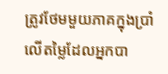ត្រូវថែមមួយភាគក្នុងប្រាំ លើតម្លៃដែលអ្នកបា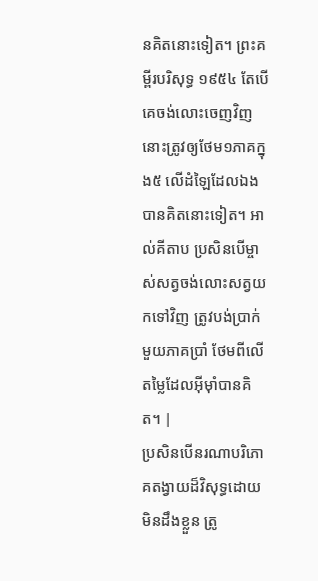នគិតនោះទៀត។ ព្រះគម្ពីរបរិសុទ្ធ ១៩៥៤ តែបើគេចង់លោះចេញវិញ នោះត្រូវឲ្យថែម១ភាគក្នុង៥ លើដំឡៃដែលឯងបានគិតនោះទៀត។ អាល់គីតាប ប្រសិនបើម្ចាស់សត្វចង់លោះសត្វយកទៅវិញ ត្រូវបង់ប្រាក់មួយភាគប្រាំ ថែមពីលើតម្លៃដែលអ៊ីមុាំបានគិត។ |
ប្រសិនបើនរណាបរិភោគតង្វាយដ៏វិសុទ្ធដោយមិនដឹងខ្លួន ត្រូ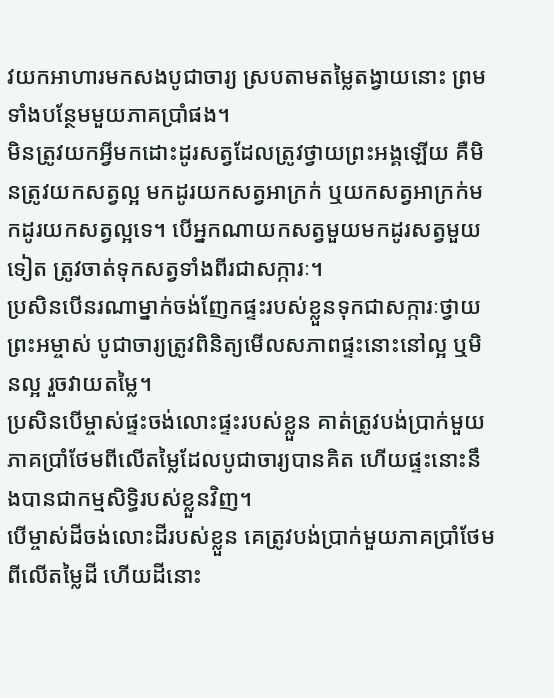វយកអាហារមកសងបូជាចារ្យ ស្របតាមតម្លៃតង្វាយនោះ ព្រមទាំងបន្ថែមមួយភាគប្រាំផង។
មិនត្រូវយកអ្វីមកដោះដូរសត្វដែលត្រូវថ្វាយព្រះអង្គឡើយ គឺមិនត្រូវយកសត្វល្អ មកដូរយកសត្វអាក្រក់ ឬយកសត្វអាក្រក់មកដូរយកសត្វល្អទេ។ បើអ្នកណាយកសត្វមួយមកដូរសត្វមួយទៀត ត្រូវចាត់ទុកសត្វទាំងពីរជាសក្ការៈ។
ប្រសិនបើនរណាម្នាក់ចង់ញែកផ្ទះរបស់ខ្លួនទុកជាសក្ការៈថ្វាយព្រះអម្ចាស់ បូជាចារ្យត្រូវពិនិត្យមើលសភាពផ្ទះនោះនៅល្អ ឬមិនល្អ រួចវាយតម្លៃ។
ប្រសិនបើម្ចាស់ផ្ទះចង់លោះផ្ទះរបស់ខ្លួន គាត់ត្រូវបង់ប្រាក់មួយភាគប្រាំថែមពីលើតម្លៃដែលបូជាចារ្យបានគិត ហើយផ្ទះនោះនឹងបានជាកម្មសិទ្ធិរបស់ខ្លួនវិញ។
បើម្ចាស់ដីចង់លោះដីរបស់ខ្លួន គេត្រូវបង់ប្រាក់មួយភាគប្រាំថែមពីលើតម្លៃដី ហើយដីនោះ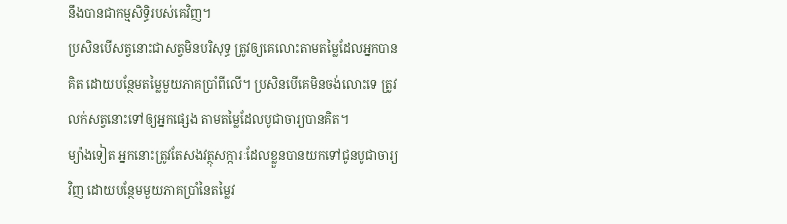នឹងបានជាកម្មសិទ្ធិរបស់គេវិញ។
ប្រសិនបើសត្វនោះជាសត្វមិនបរិសុទ្ធ ត្រូវឲ្យគេលោះតាមតម្លៃដែលអ្នកបានគិត ដោយបន្ថែមតម្លៃមួយភាគប្រាំពីលើ។ ប្រសិនបើគេមិនចង់លោះទេ ត្រូវលក់សត្វនោះទៅឲ្យអ្នកផ្សេង តាមតម្លៃដែលបូជាចារ្យបានគិត។
ម្យ៉ាងទៀត អ្នកនោះត្រូវតែសងវត្ថុសក្ការៈដែលខ្លួនបានយកទៅជូនបូជាចារ្យវិញ ដោយបន្ថែមមួយភាគប្រាំនៃតម្លៃវ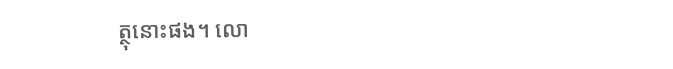ត្ថុនោះផង។ លោ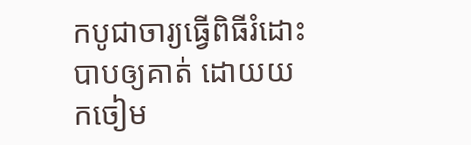កបូជាចារ្យធ្វើពិធីរំដោះបាបឲ្យគាត់ ដោយយកចៀម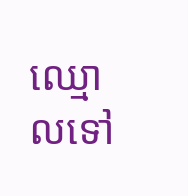ឈ្មោលទៅ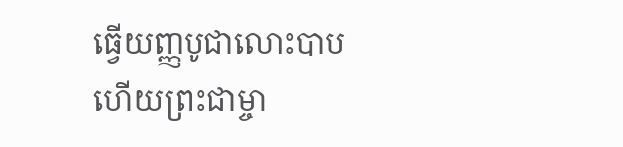ធ្វើយញ្ញបូជាលោះបាប ហើយព្រះជាម្ចា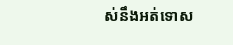ស់នឹងអត់ទោស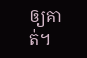ឲ្យគាត់។